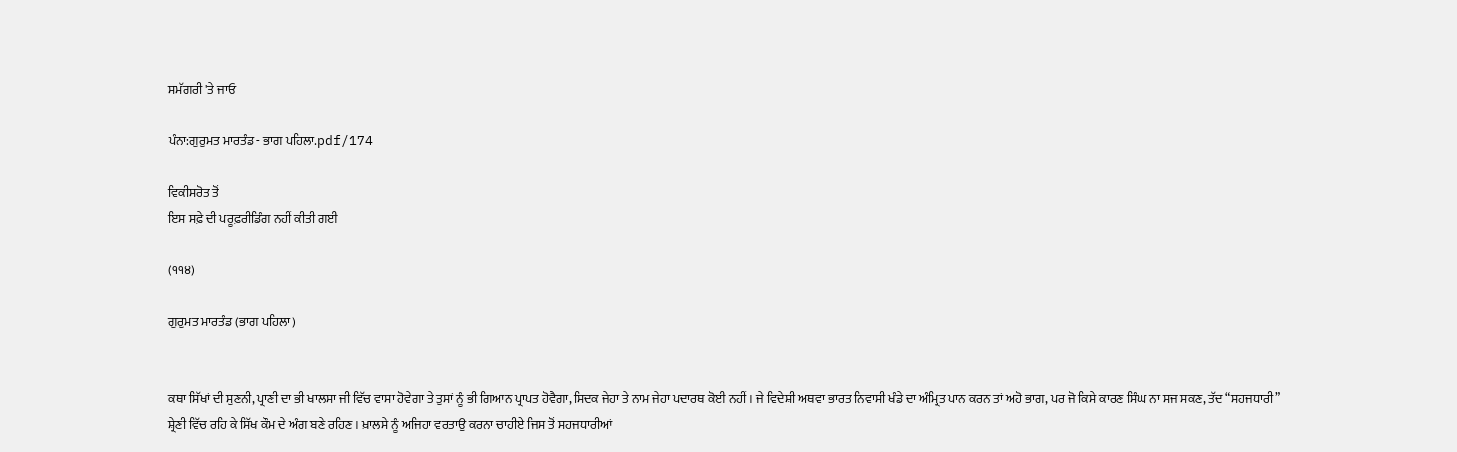ਸਮੱਗਰੀ 'ਤੇ ਜਾਓ

ਪੰਨਾ:ਗੁਰੁਮਤ ਮਾਰਤੰਡ - ਭਾਗ ਪਹਿਲਾ.pdf/174

ਵਿਕੀਸਰੋਤ ਤੋਂ
ਇਸ ਸਫ਼ੇ ਦੀ ਪਰੂਫ਼ਰੀਡਿੰਗ ਨਹੀਂ ਕੀਤੀ ਗਈ

(੧੧੪)

ਗੁਰੁਮਤ ਮਾਰਤੰਡ (ਭਾਗ ਪਹਿਲਾ)


ਕਥਾ ਸਿੱਖਾਂ ਦੀ ਸੁਣਨੀ, ਪ੍ਰਾਣੀ ਦਾ ਭੀ ਖਾਲਸਾ ਜੀ ਵਿੱਚ ਵਾਸਾ ਹੋਵੇਗਾ ਤੇ ਤੁਸਾਂ ਨੂੰ ਭੀ ਗਿਆਨ ਪ੍ਰਾਪਤ ਹੋਵੈਗਾ, ਸਿਦਕ ਜੇਹਾ ਤੇ ਨਾਮ ਜੇਹਾ ਪਦਾਰਥ ਕੋਈ ਨਹੀਂ । ਜੇ ਵਿਦੇਸ਼ੀ ਅਥਵਾ ਭਾਰਤ ਨਿਵਾਸੀ ਖੰਡੇ ਦਾ ਅੰਮ੍ਰਿਤ ਪਾਨ ਕਰਨ ਤਾਂ ਅਹੋ ਭਾਗ, ਪਰ ਜੋ ਕਿਸੇ ਕਾਰਣ ਸਿੰਘ ਨਾ ਸਜ ਸਕਣ, ਤੱਦ “ਸਹਜਧਾਰੀ” ਸ਼੍ਰੇਣੀ ਵਿੱਚ ਰਹਿ ਕੇ ਸਿੱਖ ਕੌਮ ਦੇ ਅੰਗ ਬਣੇ ਰਹਿਣ। ਖ਼ਾਲਸੇ ਨੂੰ ਅਜਿਹਾ ਵਰਤਾਉ ਕਰਨਾ ਚਾਹੀਏ ਜਿਸ ਤੋਂ ਸਹਜਧਾਰੀਆਂ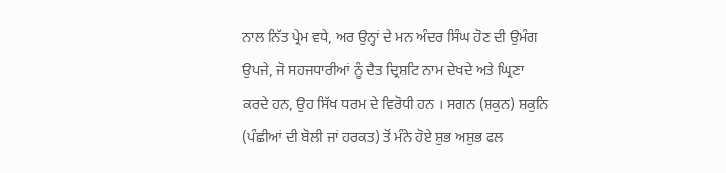ਨਾਲ ਨਿੱਤ ਪ੍ਰੇਮ ਵਧੇ, ਅਰ ਉਨ੍ਹਾਂ ਦੇ ਮਨ ਅੰਦਰ ਸਿੰਘ ਹੋਣ ਦੀ ਉਮੰਗ ਉਪਜੇ, ਜੋ ਸਹਜਧਾਰੀਆਂ ਨੂੰ ਦੈਤ ਦ੍ਰਿਸ਼ਟਿ ਨਾਮ ਦੇਖਦੇ ਅਤੇ ਘ੍ਰਿਣਾ ਕਰਦੇ ਹਨ, ਉਹ ਸਿੱਖ ਧਰਮ ਦੇ ਵਿਰੋਧੀ ਹਨ । ਸਗਨ (ਸ਼ਕੁਨ) ਸ਼ਕੁਨਿ (ਪੰਛੀਆਂ ਦੀ ਬੋਲੀ ਜਾਂ ਹਰਕਤ) ਤੋਂ ਮੰਨੇ ਹੋਏ ਸ਼ੁਭ ਅਸ਼ੁਭ ਫਲ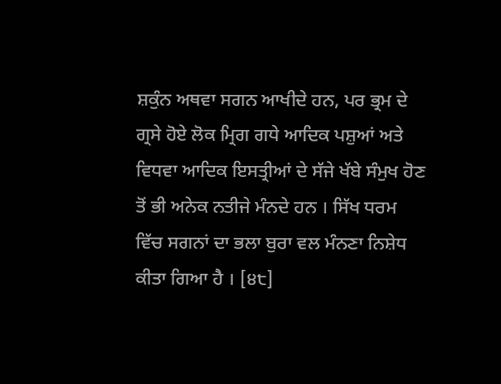ਸ਼ਕੁੰਨ ਅਥਵਾ ਸਗਨ ਆਖੀਦੇ ਹਨ, ਪਰ ਭ੍ਰਮ ਦੇ ਗ੍ਰਸੇ ਹੋਏ ਲੋਕ ਮ੍ਰਿਗ ਗਧੇ ਆਦਿਕ ਪਸ਼ੁਆਂ ਅਤੇ ਵਿਧਵਾ ਆਦਿਕ ਇਸਤ੍ਰੀਆਂ ਦੇ ਸੱਜੇ ਖੱਬੇ ਸੰਮੁਖ ਹੋਣ ਤੋਂ ਭੀ ਅਨੇਕ ਨਤੀਜੇ ਮੰਨਦੇ ਹਨ । ਸਿੱਖ ਧਰਮ ਵਿੱਚ ਸਗਨਾਂ ਦਾ ਭਲਾ ਬੁਰਾ ਵਲ ਮੰਨਣਾ ਨਿਸ਼ੇਧ ਕੀਤਾ ਗਿਆ ਹੈ । [੪੮]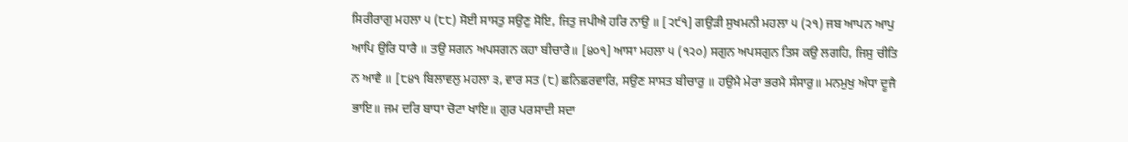ਸਿਰੀਰਾਗੁ ਮਹਲਾ ੫ (੮੮) ਸੋਈ ਸਾਸਤੁ ਸਉਣੁ ਸੋਇ, ਜਿਤੁ ਜਪੀਐ ਹਰਿ ਨਾਉ ॥ [੨੯੧] ਗਉੜੀ ਸੁਖਮਨੀ ਮਹਲਾ ੫ (੨੧) ਜਬ ਆਪਨ ਆਪੁ ਆਪਿ ਉਰਿ ਧਾਰੈ ॥ ਤਉ ਸਗਨ ਅਪਸਗਨ ਕਹਾ ਬੀਚਾਰੈ॥ [੪੦੧] ਆਸਾ ਮਹਲਾ ੫ (੧੨੦) ਸਗੁਨ ਅਪਸਗੁਨ ਤਿਸ ਕਉ ਲਗਹਿ, ਜਿਸੁ ਚੀਤਿ ਨ ਆਵੈ ॥ [੮੪੧ ਬਿਲਾਵਲੁ ਮਹਲਾ ੩, ਵਾਰ ਸਤ (੮) ਛਨਿਛਰਵਾਰਿ, ਸਉਣ ਸਾਸਤ ਬੀਚਾਰੁ ॥ ਹਉਮੈ ਮੇਰਾ ਭਰਮੈ ਸੰਸਾਰੁ॥ ਮਨਮੁਖੁ ਅੰਧਾ ਦੂਜੈ ਭਾਇ॥ ਜਮ ਦਰਿ ਬਾਧਾ ਚੋਟਾ ਖਾਇ॥ ਗੁਰ ਪਰਸਾਦੀ ਸਦਾ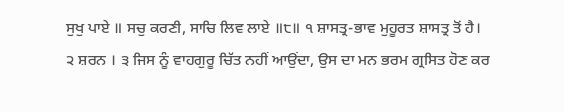ਸੁਖੁ ਪਾਏ ॥ ਸਚੁ ਕਰਣੀ, ਸਾਚਿ ਲਿਵ ਲਾਏ ॥੮॥ ੧ ਸ਼ਾਸਤ੍ਰ-ਭਾਵ ਮੁਹੂਰਤ ਸ਼ਾਸਤ੍ਰ ਤੋਂ ਹੈ। ੨ ਸ਼ਰਨ । ੩ ਜਿਸ ਨੂੰ ਵਾਹਗੁਰੂ ਚਿੱਤ ਨਹੀਂ ਆਉਂਦਾ, ਉਸ ਦਾ ਮਨ ਭਰਮ ਗ੍ਰਸਿਤ ਹੋਣ ਕਰ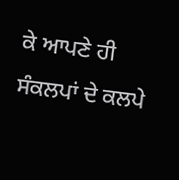ਕੇ ਆਪਣੇ ਹੀ ਸੰਕਲਪਾਂ ਦੇ ਕਲਪੇ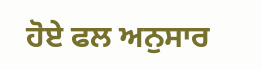ਹੋਏ ਫਲ ਅਨੁਸਾਰ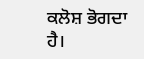ਕਲੋਸ਼ ਭੋਗਦਾ ਹੈ।